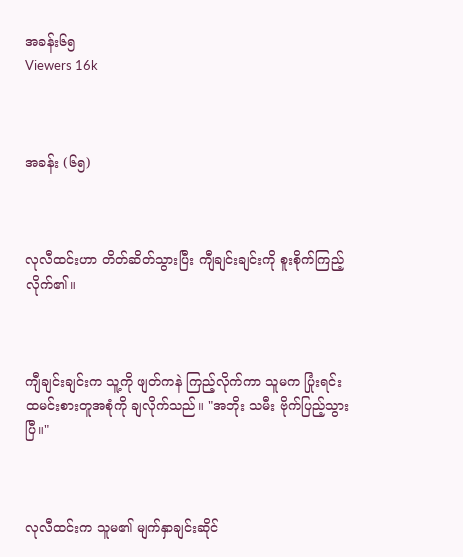အခန်း၆၅
Viewers 16k



အခန်း (၆၅)



လုလီထင်းဟာ တိတ်ဆိတ်သွားပြီး ကျီချင်းချင်းကို စူးစိုက်ကြည့်လိုက်၏။



ကျီချင်းချင်းက သူ့ကို ဖျတ်ကနဲ ကြည့်လိုက်ကာ သူမက ပြုံးရင်း ထမင်းစားတူအစုံကို ချလိုက်သည်။ "အဘိုး သမီး ဗိုက်ပြည့်သွားပြီ။"



လုလီထင်းက သူမ၏ မျက်နှာချင်းဆိုင်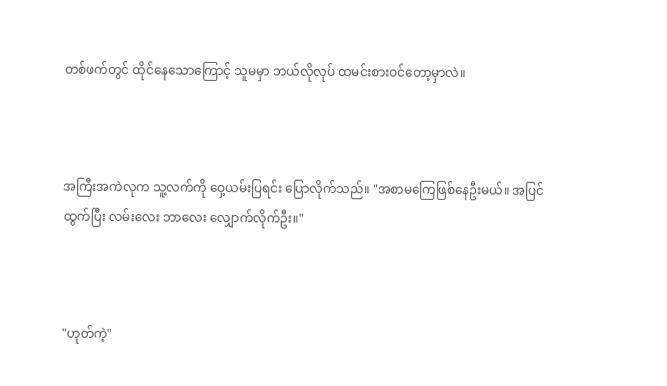တစ်ဖက်တွင် ထိုင်နေ‌သောကြောင့် သူမမှာ ဘယ်လိုလုပ် ထမင်းစားဝင်တော့မှာလဲ။



အကြီးအကဲလုက သူ့လက်ကို ဝှေ့ယမ်းပြရင်း ပြောလိုက်သည်။ "အစာမကြေဖြစ်နေဦးမယ်။ အပြင်ထွက်ပြီး လမ်းလေး ဘာလေး လျှောက်လိုက်ဦး။"



"ဟုတ်ကဲ့"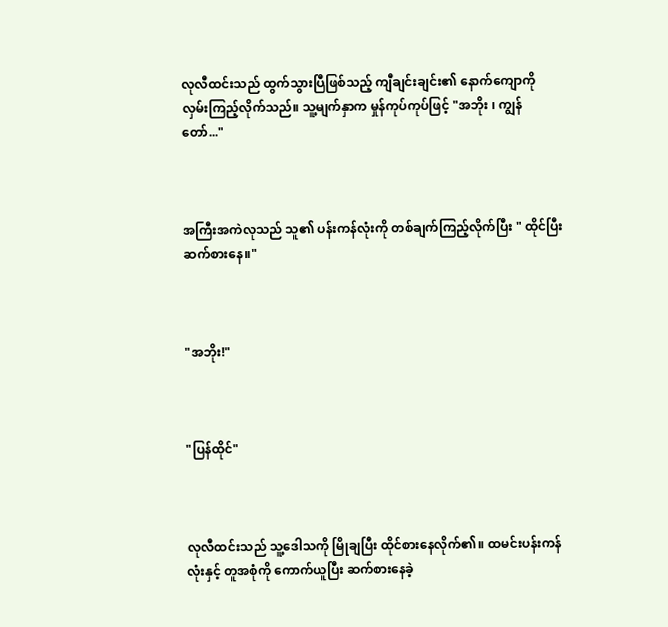လုလီထင်းသည် ထွက်သွားပြီဖြစ်သည့် ကျီချင်းချင်း၏ နောက်ကျောကို လှမ်းကြည့်လိုက်သည်။ သူ့မျက်နှာက မှုန်ကုပ်ကုပ်ဖြင့် "အဘိုး ၊ ကျွန်တော်..."



အကြီးအကဲလုသည် သူ၏ ပန်းကန်လုံးကို တစ်ချက်ကြည့်လိုက်ပြီး " ထိုင်‌ပြီး ဆက်စားနေ။"



"အဘိုး!"



"ပြန်ထိုင်"



လုလီထင်းသည် သူ့ဒေါသကို မြိုချပြီး ထိုင်စားနေလိုက်၏။ ထမင်းပန်းကန်လုံးနှင့် တူအစုံကို ကောက်ယူပြီး ဆက်စားနေခဲ့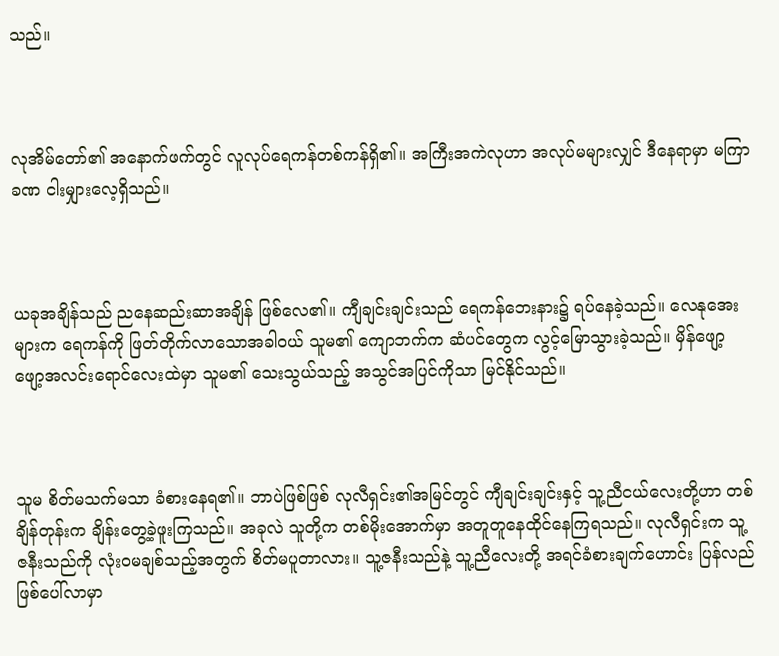သည်။



လုအိမ်တော်၏ အနောက်ဖက်တွင် လူလုပ်ရေကန်တစ်ကန်ရှိ၏။ အကြီးအကဲလုဟာ အလုပ်မများလျှင် ဒီနေရာမှာ မကြာခဏ ငါးမျှားလေ့ရှိသည်။



ယခုအချိန်သည် ညနေဆည်းဆာအချိန် ဖြစ်လေ၏။ ကျီချင်းချင်းသည် ရေကန်ဘေးနား၌ ရပ်နေခဲ့သည်။ လေနုအေးများက ရေကန်ကို ဖြတ်တိုက်လာသောအခါဝယ် သူမ၏ ကျောဘက်က ဆံပင်တွေက လွင့်မြောသွားခဲ့သည်။ မှိန်ဖျော့ဖျော့အလင်းရောင်လေးထဲမှာ သူမ၏ ‌သေးသွယ်သည့် အသွင်အပြင်ကိုသာ မြင်နိုင်သည်။



သူမ စိတ်မသက်မသာ ခံစားနေရ၏။ ဘာပဲဖြစ်ဖြစ် လုလီရှင်း၏အမြင်တွင် ကျီချင်းချင်းနှင့် သူ့ညီငယ်လေးတို့ဟာ တစ်ချိန်တုန်းက ချိန်းတွေ့ခဲ့ဖူးကြသည်။ အခုလဲ သူတို့က တစ်မိုးအောက်မှာ အတူတူနေထိုင်နေကြရသည်။ လုလီရှင်းက သူ့ဇနီးသည်ကို လုံးဝမချစ်သည့်အတွက် စိတ်မပူတာလား။ သူ့ဇနီးသည်နဲ့ သူ့ညီလေးတို့ အရင်ခံစားချက်ဟောင်း ပြန်လည်ဖြစ်ပေါ်လာမှာ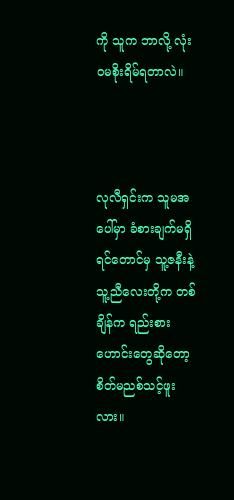ကို သူက ဘာလို့ လုံးဝမစိုးရိမ်ရတာလဲ။



လုလီရှင်းက သူမအပေါ်မှာ ခံစားချက်မရှိရင်တောင်မှ သူ့ဇနီးနဲ့ သူ့ညီလေးတို့က တစ်ချိန်က ရည်းစားဟောင်းတွေဆိုတော့ စိတ်မညစ်သင့်ဖူးလား။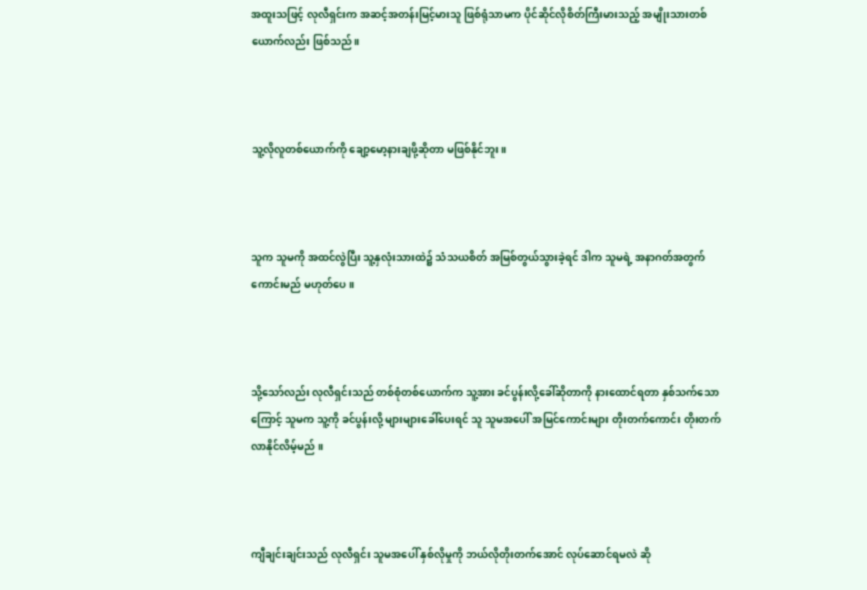အထူးသဖြင့် လုလီရှင်းက အဆင့်အတန်းမြင့်မားသူ ဖြစ်ရုံသာမက ပိုင်ဆိုင်လိုစိတ်ကြီးမားသည့် အမျိုးသားတစ်ယောက်လည်း ဖြစ်သည်။



သူ့လိုလူတစ်‌ယောက်ကို ချော့မော့နားချဖို့ဆိုတာ မဖြစ်နိုင်ဘူး။



သူက သူမကို အထင်လွဲပြီး သူ့နှလုံးသားထဲ၌ သံသယစိတ် အမြစ်တွယ်သွားခဲ့ရင် ဒါက သူမရဲ့ အနာဂတ်အတွက် ကောင်းမည် မဟုတ်ပေ။



သို့သော်လည်း လုလီရှင်းသည် တစ်စုံတစ်ယောက်က သူ့အား ခင်ပွန်းလို့ခေါ်ဆိုတာကို နားထောင်ရတာ နှစ်သက်သောကြောင့် သူမက သူ့ကို ခင်ပွန်းလို့ များများခေါ်ပေးရင် သူ သူမအပေါ် အမြင်ကောင်းများ တိုးတက်ကောင်း တိုးတက်လာနိုင်လိမ့်မည် ။



ကျီချင်းချင်းသည် လုလီရှင်း သူမအပေါ် နှစ်လိုမှုကို ဘယ်လိုတိုးတက်အောင် လုပ်ဆောင်ရမလဲ ဆို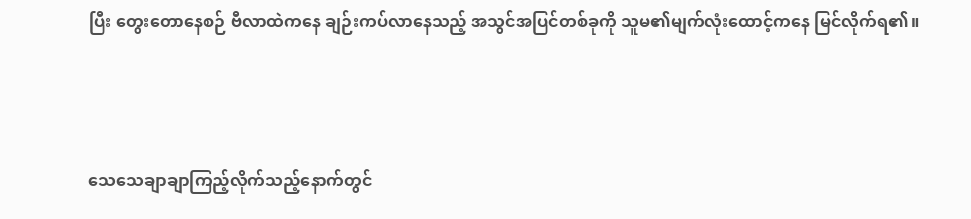ပြီး တွေးတောနေစဉ် ဗီလာထဲကနေ ချဉ်းကပ်လာနေသည့် အသွင်အပြင်တစ်ခုကို သူမ၏မျက်လုံးထောင့်ကနေ မြင်လိုက်ရ၏။



သေသေချာချာကြည့်လိုက်သည့်နောက်တွင်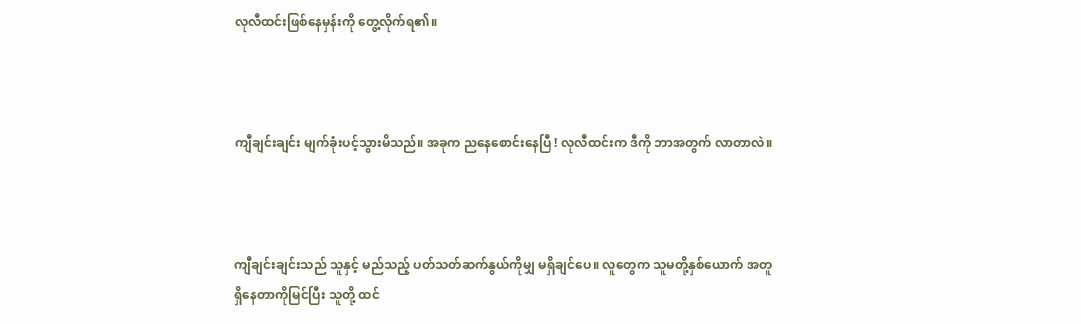လုလီထင်းဖြစ်နေမှန်းကို တွေ့လိုက်ရ၏။



ကျီချင်းချင်း မျက်ခုံးပင့်သွားမိသည်။ အခုက ညနေစောင်းနေပြီ ! လုလီထင်းက ဒီကို ဘာအတွက် လာတာလဲ။



ကျီချင်းချင်းသည် သူနှင့် မည်သည့် ပတ်သတ်ဆက်နွယ်ကိုမျှ မရှိချင်ပေ။ လူတွေက သူမတို့နှစ်ယောက် အတူရှိနေတာကိုမြင်ပြီး သူတို့ ထင်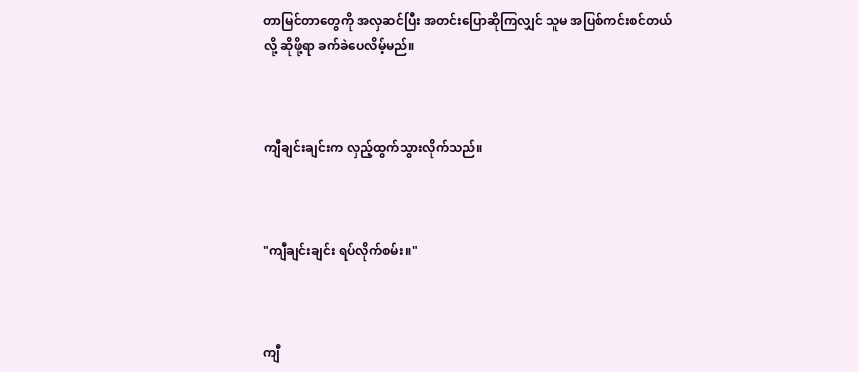တာမြင်တာတွေကို အလှဆင်ပြီး အတင်းပြောဆိုကြလျှင် သူမ အပြစ်ကင်းစင်တယ်လို့ ဆိုဖို့ရာ ခက်ခဲ‌ပေလိမ့်မည်။



ကျီချင်းချင်းက လှည့်ထွက်သွားလိုက်သည်။



"ကျီချင်းချင်း ရပ်လိုက်စမ်း။"



ကျီ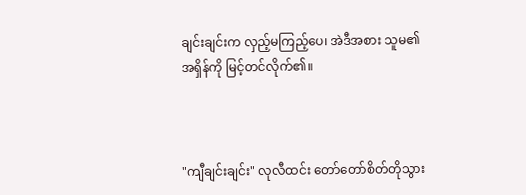ချင်းချင်းက လှည့်မကြည့်ပေ၊ အဲဒီအစား သူမ၏ အရှိန်ကို မြင့်တင်လိုက်၏။



"ကျီချင်းချင်း" လုလီထင်း တော်တော်စိတ်တိုသွား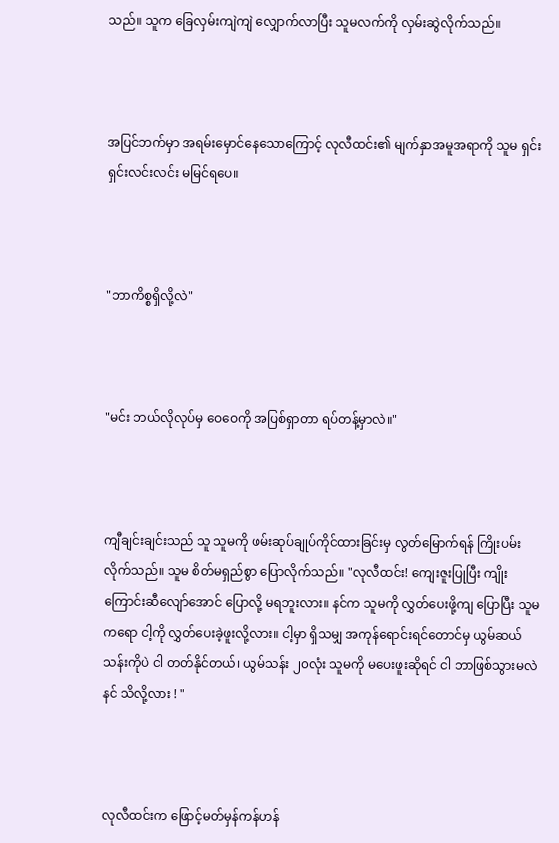သည်။ သူက ခြေလှမ်းကျဲကျဲ လျှောက်လာပြီး သူမလက်ကို လှမ်းဆွဲလိုက်သည်။



အပြင်ဘက်မှာ အရမ်းမှောင်နေသောကြောင့် လုလီထင်း၏ မျက်နှာအမူအရာကို သူမ ရှင်းရှင်းလင်းလင်း မမြင်ရပေ။



"ဘာကိစ္စရှိလို့လဲ"



"မင်း ဘယ်လိုလုပ်မှ ဝေဝေကို အပြစ်ရှာတာ ရပ်တန့်မှာလဲ။"



ကျီချင်းချင်းသည် သူ သူမကို ဖမ်းဆုပ်ချုပ်ကိုင်ထားခြင်းမှ လွတ်မြောက်ရန် ကြိုးပမ်းလိုက်သည်။ သူမ စိတ်မရှည်စွာ ပြောလိုက်သည်။ "လုလီထင်း! ကျေးဇူးပြုပြီး ကျိုးကြောင်းဆီလျော်အောင် ပြောလို့ မရဘူးလား။ နင်က သူမကို လွှတ်ပေးဖို့ကျ ပြောပြီး သူမကရော ငါ့ကို လွှတ်ပေးခဲ့ဖူးလို့လား။ ငါ့မှာ ရှိသမျှ အကုန်ရောင်းရင်တောင်မှ ယွမ်ဆယ်သန်းကိုပဲ ငါ တတ်နိုင်တယ်၊ ယွမ်သန်း ၂၀လုံး သူမကို မပေးဖူးဆိုရင် ငါ ဘာဖြစ်သွားမလဲ နင် သိလို့လား ! "



လုလီထင်းက ဖြောင့်မတ်မှန်ကန်ဟန်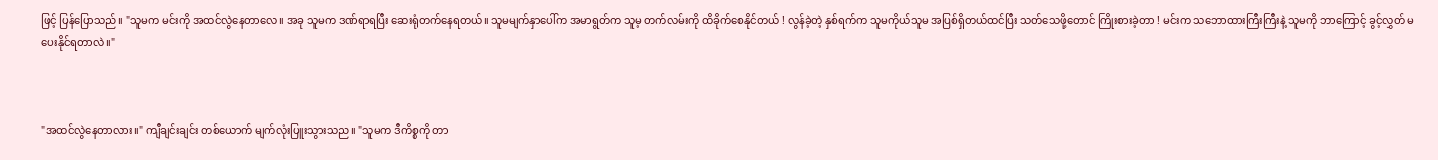ဖြင့် ပြန်ပြောသည်။ "သူမက မင်းကို အထင်လွဲနေတာလေ။ အခု သူမက ဒဏ်ရာရပြီး ဆေးရုံတက်နေရတယ်။ သူမမျက်နှာပေါ်က အမာရွတ်က သူမ့ တက်လမ်းကို ထိခိုက်စေနိုင်တယ် ! လွန်ခဲ့တဲ့ နှစ်ရက်က သူမကိုယ်သူမ အပြစ်ရှိတယ်ထင်ပြီး သတ်သေဖို့တောင် ကြိုးစားခဲ့တာ ! မင်းက သဘောထားကြီးကြီးနဲ့ သူမကို ဘာကြောင့် ခွင့်လွှတ် မပေးနိုင်ရတာလဲ။"



"အထင်လွဲနေတာလား။" ကျီချင်းချင်း တစ်ယောက် မျက်လုံးပြူးသွားသည။ "သူမက ဒီကိစ္စကို တာ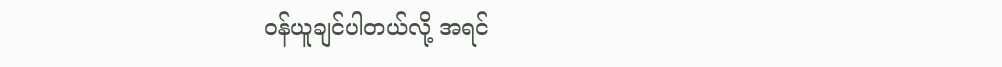ဝန်ယူချင်ပါတယ်လို့ အရင်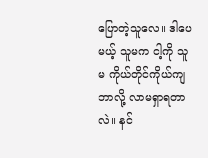ပြောတဲ့သူလေ။ ဒါပေမယ့် သူမက ငါ့ကို သူမ ကိုယ်တိုင်ကိုယ်ကျ ဘာလို့ လာမရှာရတာလဲ။ နင်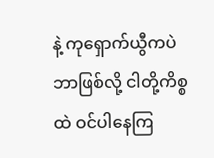နဲ့ ကုရှောက်ယွီကပဲ ဘာဖြစ်လို့ ငါတို့ကိစ္စထဲ ဝင်ပါနေကြ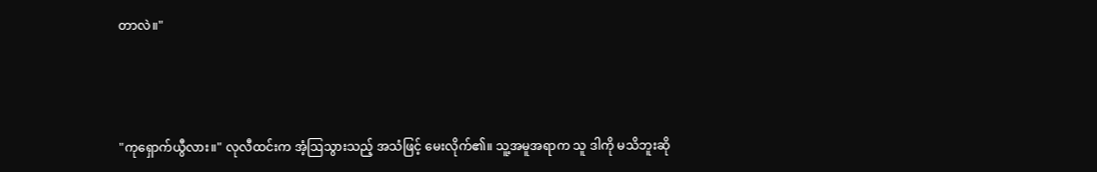တာလဲ။"



"ကုရှောက်ယွီလား။" လုလီထင်းက အံ့ဩသွားသည့် အသံဖြင့် မေးလိုက်၏။ သူ့အမူအရာက သူ ဒါကို မသိဘူးဆို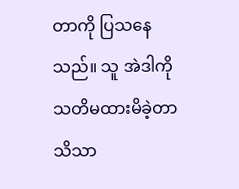တာကို ပြသနေသည်။ သူ အဲဒါကို သတိမထားမိခဲ့တာ သိသာ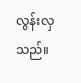လွန်းလှသည်။